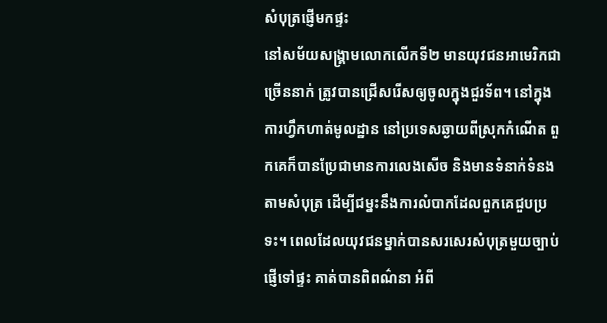សំបុត្រផ្ញើមកផ្ទះ
នៅសម័យសង្រ្គាមលោកលើកទី២ មានយុវជនអាមេរិកជាច្រើននាក់ ត្រូវបានជ្រើសរើសឲ្យចូលក្នុងជួរទ័ព។ នៅក្នុងការហ្វឹកហាត់មូលដ្ឋាន នៅប្រទេសឆ្ងាយពីស្រុកកំណើត ពួកគេក៏បានប្រែជាមានការលេងសើច និងមានទំនាក់ទំនងតាមសំបុត្រ ដើម្បីជម្នះនឹងការលំបាកដែលពួកគេជួបប្រទះ។ ពេលដែលយុវជនម្នាក់បានសរសេរសំបុត្រមួយច្បាប់ផ្ញើទៅផ្ទះ គាត់បានពិពណ៌នា អំពី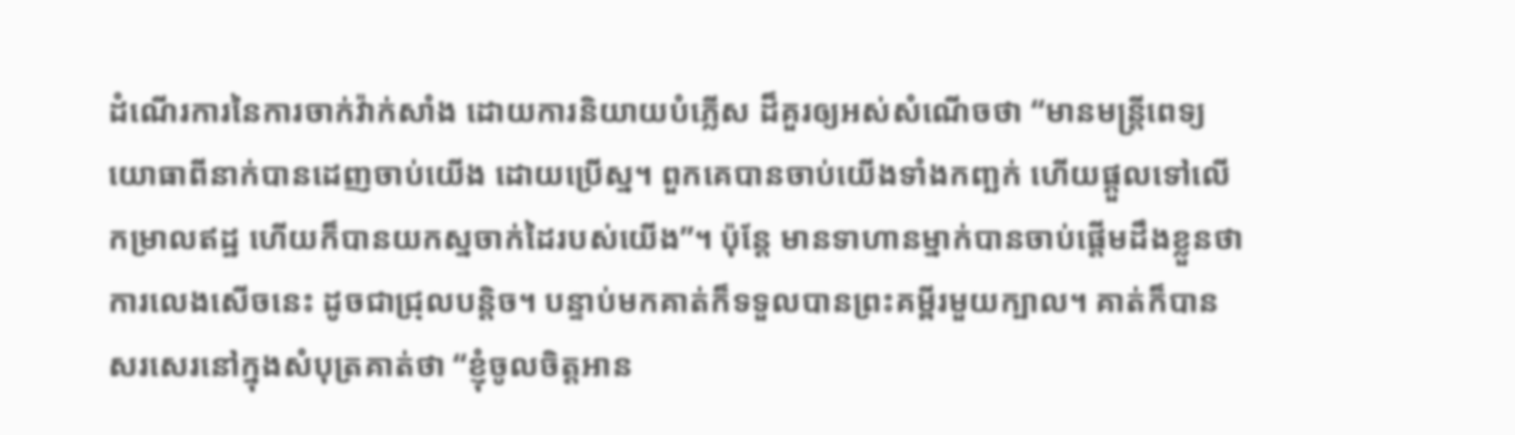ដំណើរការនៃការចាក់វ៉ាក់សាំង ដោយការនិយាយបំភ្លើស ដ៏គួរឲ្យអស់សំណើចថា “មានមន្ត្រីពេទ្យយោធាពីនាក់បានដេញចាប់យើង ដោយប្រើស្ន។ ពួកគេបានចាប់យើងទាំងកញ្ឆក់ ហើយផ្តួលទៅលើកម្រាលឥដ្ឋ ហើយក៏បានយកស្នចាក់ដៃរបស់យើង”។ ប៉ុន្តែ មានទាហានម្នាក់បានចាប់ផ្តើមដឹងខ្លួនថា ការលេងសើចនេះ ដូចជាជ្រុលបន្តិច។ បន្ទាប់មកគាត់ក៏ទទួលបានព្រះគម្ពីរមួយក្បាល។ គាត់ក៏បានសរសេរនៅក្នុងសំបុត្រគាត់ថា “ខ្ញុំចូលចិត្តអាន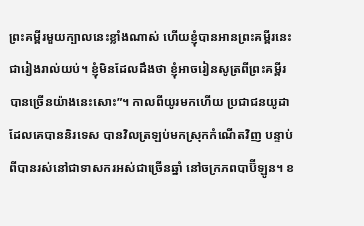ព្រះគម្ពីរមួយក្បាលនេះខ្លាំងណាស់ ហើយខ្ញុំបានអានព្រះគម្ពីរនេះជារៀងរាល់យប់។ ខ្ញុំមិនដែលដឹងថា ខ្ញុំអាចរៀនសូត្រពីព្រះគម្ពីរ បានច្រើនយ៉ាងនេះសោះ”។ កាលពីយូរមកហើយ ប្រជាជនយូដាដែលគេបាននិរទេស បានវិលត្រឡប់មកស្រុកកំណើតវិញ បន្ទាប់ពីបានរស់នៅជាទាសករអស់ជាច្រើនឆ្នាំ នៅចក្រភពបាប៊ីឡូន។ ខ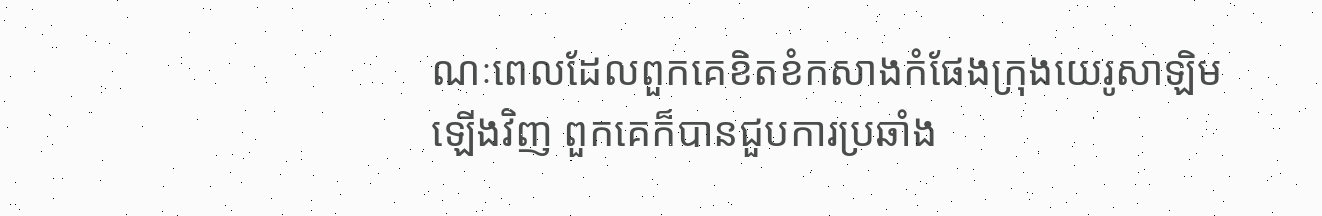ណៈពេលដែលពួកគេខិតខំកសាងកំផែងក្រុងយេរូសាឡិមឡើងវិញ ពួកគេក៏បានជួបការប្រឆាំង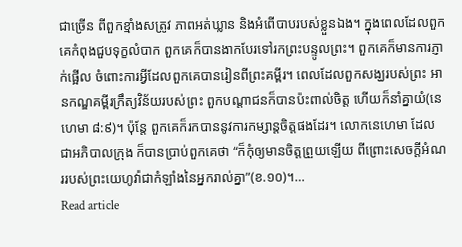ជាច្រើន ពីពួកខ្មាំងសត្រូវ ភាពអត់ឃ្លាន និងអំពើបាបរបស់ខ្លួនឯង។ ក្នុងពេលដែលពួកគេកំពុងជួបទុក្ខលំបាក ពួកគេក៏បានងាកបែរទៅរកព្រះបន្ទូលព្រះ។ ពួកគេក៏មានការភ្ញាក់ផ្អើល ចំពោះការអ្វីដែលពួកគេបានរៀនពីព្រះគម្ពីរ។ ពេលដែលពួកសង្ឃរបស់ព្រះ អានកណ្ឌគម្ពីរក្រឹត្យវិន័យរបស់ព្រះ ពួកបណ្តាជនក៏បានប៉ះពាល់ចិត្ត ហើយក៏នាំគ្នាយំ(នេហេមា ៨:៩)។ ប៉ុន្តែ ពួកគេក៏រកបាននូវការកម្សាន្តចិត្តផងដែរ។ លោកនេហេមា ដែលជាអភិបាលក្រុង ក៏បានប្រាប់ពួកគេថា “ក៏កុំឲ្យមានចិត្តព្រួយឡើយ ពីព្រោះសេចក្តីអំណររបស់ព្រះយេហូវ៉ាជាកំឡាំងនៃអ្នករាល់គ្នា”(ខ.១០)។…
Read article